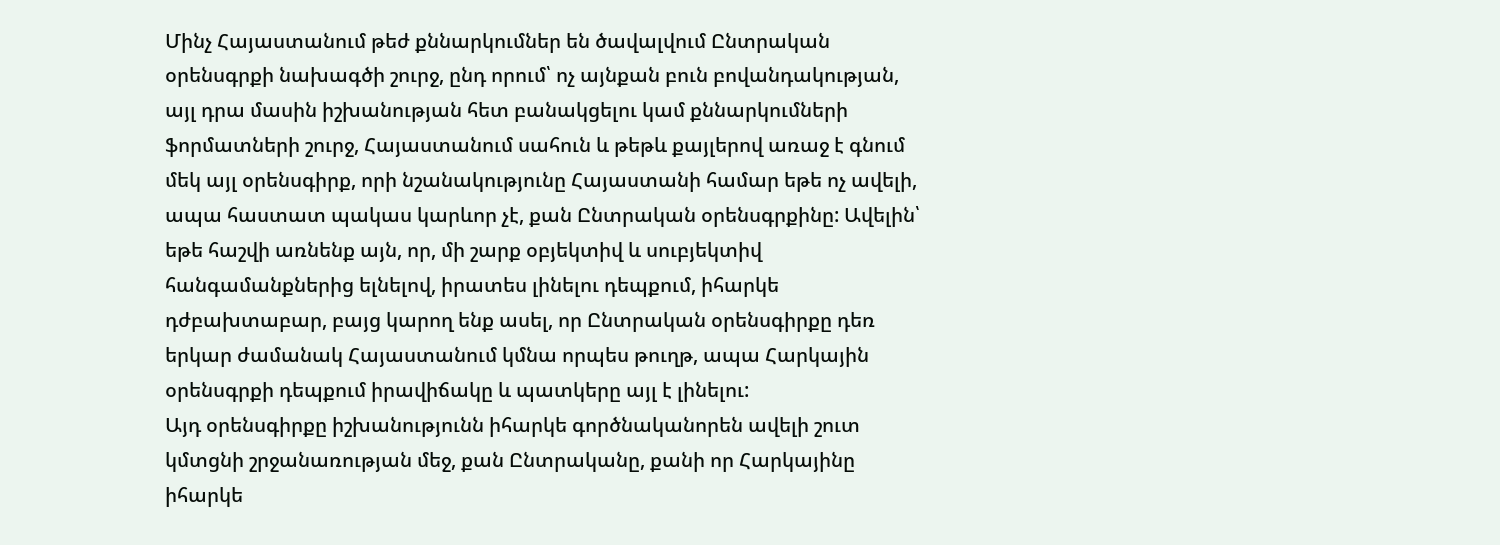Մինչ Հայաստանում թեժ քննարկումներ են ծավալվում Ընտրական օրենսգրքի նախագծի շուրջ, ընդ որում՝ ոչ այնքան բուն բովանդակության, այլ դրա մասին իշխանության հետ բանակցելու կամ քննարկումների ֆորմատների շուրջ, Հայաստանում սահուն և թեթև քայլերով առաջ է գնում մեկ այլ օրենսգիրք, որի նշանակությունը Հայաստանի համար եթե ոչ ավելի, ապա հաստատ պակաս կարևոր չէ, քան Ընտրական օրենսգրքինը: Ավելին՝ եթե հաշվի առնենք այն, որ, մի շարք օբյեկտիվ և սուբյեկտիվ հանգամանքներից ելնելով, իրատես լինելու դեպքում, իհարկե դժբախտաբար, բայց կարող ենք ասել, որ Ընտրական օրենսգիրքը դեռ երկար ժամանակ Հայաստանում կմնա որպես թուղթ, ապա Հարկային օրենսգրքի դեպքում իրավիճակը և պատկերը այլ է լինելու:
Այդ օրենսգիրքը իշխանությունն իհարկե գործնականորեն ավելի շուտ կմտցնի շրջանառության մեջ, քան Ընտրականը, քանի որ Հարկայինը իհարկե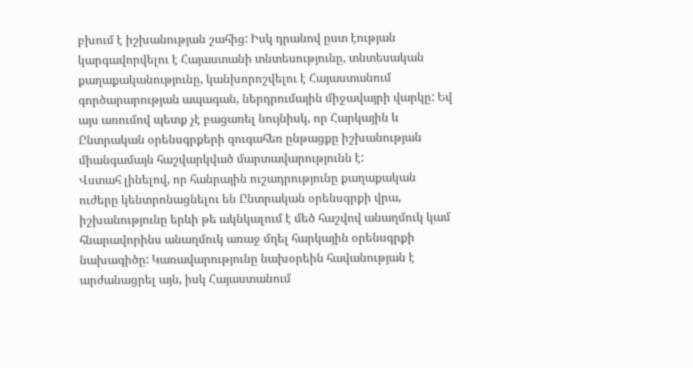բխում է իշխանության շահից: Իսկ դրանով ըստ էության կարգավորվելու է Հայաստանի տնտեսությունը, տնտեսական քաղաքականությունը, կանխորոշվելու է Հայաստանում գործարարության ապագան, ներդրումային միջավայրի վարկը: Եվ այս առումով պետք չէ բացառել նույնիսկ, որ Հարկային և Ընտրական օրենսգրքերի զուգահեռ ընթացքը իշխանության միանգամայն հաշվարկված մարտավարությունն է:
Վստահ լինելով, որ հանրային ուշադրությունը քաղաքական ուժերը կենտրոնացնելու են Ընտրական օրենսգրքի վրա, իշխանությունը երևի թե ակնկալում է մեծ հաշվով անաղմուկ կամ հնարավորինս անաղմուկ առաջ մղել հարկային օրենսգրքի նախագիծը: Կառավարությունը նախօրեին հավանության է արժանացրել այն, իսկ Հայաստանում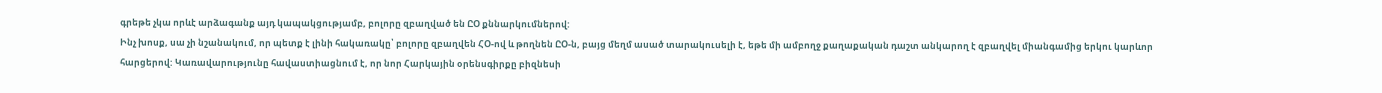գրեթե չկա որևէ արձագանք այդ կապակցությամբ, բոլորը զբաղված են ԸՕ քննարկումներով:
Ինչ խոսք, սա չի նշանակում, որ պետք է լինի հակառակը՝ բոլորը զբաղվեն ՀՕ-ով և թողնեն ԸՕ-ն, բայց մեղմ ասած տարակուսելի է, եթե մի ամբողջ քաղաքական դաշտ անկարող է զբաղվել միանգամից երկու կարևոր հարցերով: Կառավարությունը հավաստիացնում է, որ նոր Հարկային օրենսգիրքը բիզնեսի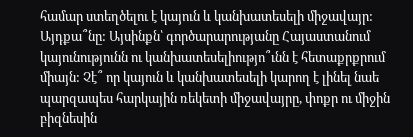համար ստեղծելու է կայուն և կանխատեսելի միջավայր: Այդքա՞նը: Այսինքն՝ գործարարությանը Հայաստանում կայունությունն ու կանխատեսելիությո՞ւնն է հետաքրքրում միայն: Չէ՞ որ կայուն և կանխատեսելի կարող է լինել նաե պարզապես հարկային ռեկետի միջավայրը, փոքր ու միջին բիզնեսին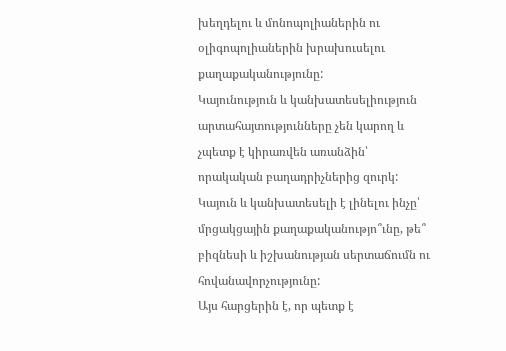խեղդելու և մոնոպոլիաներին ու օլիգոպոլիաներին խրախուսելու քաղաքականությունը:
Կայունություն և կանխատեսելիություն արտահայտությունները չեն կարող և չպետք է կիրառվեն առանձին՝ որակական բաղադրիչներից զուրկ: Կայուն և կանխատեսելի է լինելու ինչը՝ մրցակցային քաղաքականությո՞ւնը, թե՞ բիզնեսի և իշխանության սերտաճումն ու հովանավորչությունը:
Այս հարցերին է, որ պետք է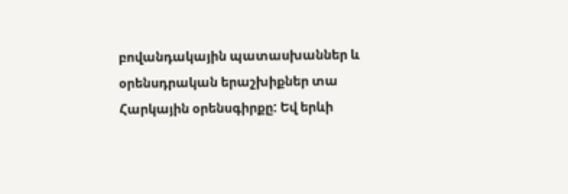բովանդակային պատասխաններ և օրենսդրական երաշխիքներ տա Հարկային օրենսգիրքը: Եվ երևի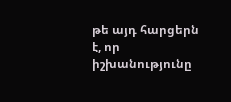թե այդ հարցերն է, որ իշխանությունը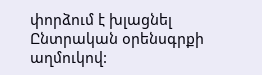փորձում է խլացնել Ընտրական օրենսգրքի աղմուկով: